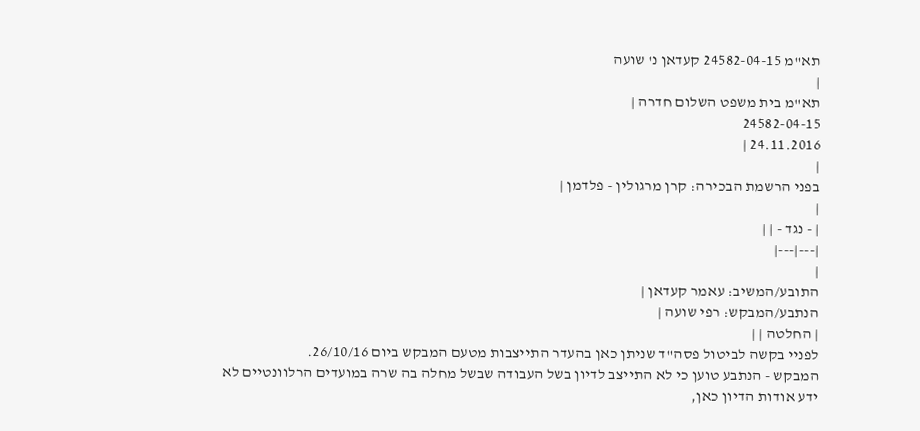תא"מ 24582-04-15 קעדאן נ' שועה
|
תא"מ בית משפט השלום חדרה |
24582-04-15
24.11.2016 |
|
בפני הרשמת הבכירה: קרן מרגולין - פלדמן |
|
| - נגד - | |
|---|---|
|
התובע/המשיב: עאמר קעדאן |
הנתבע/המבקש: רפי שועה |
| החלטה | |
לפניי בקשה לביטול פסה"ד שניתן כאן בהעדר התייצבות מטעם המבקש ביום 26/10/16.
המבקש - הנתבע טוען כי לא התייצב לדיון בשל העבודה שבשל מחלה בה שרה במועדים הרלוונטיים לא ידע אודות הדיון כאן,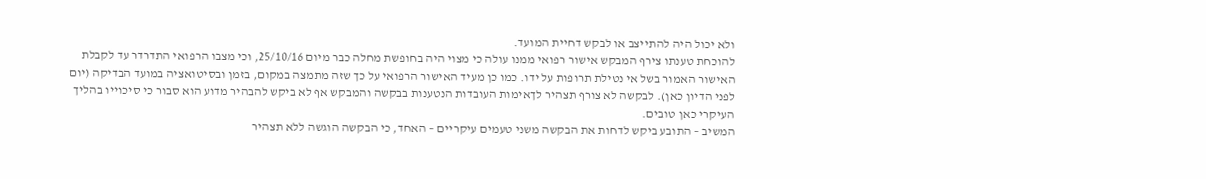ולא יכול היה להתייצב או לבקש דחיית המועד.
להוכחת טענתו צירף המבקש אישור רפואי ממנו עולה כי מצוי היה בחופשת מחלה כבר מיום 25/10/16, וכי מצבו הרפואי התדרדר עד לקבלת האישור האמור בשל אי נטילת תרופות על ידו. כמו כן מעיד האישור הרפואי על כך שזה מתמצה במקום, בזמן ובסיטואציה במועד הבדיקה (יום לפני הדיון כאן). לבקשה לא צורף תצהיר לךאימות העובדות הנטענות בבקשה והמבקש אף לא ביקש להבהיר מדוע הוא סבור כי סיכוייו בהליך העיקרי כאן טובים.
המשיב – התובע ביקש לדחות את הבקשה משני טעמים עיקריים – האחד, כי הבקשה הוגשה ללא תצהיר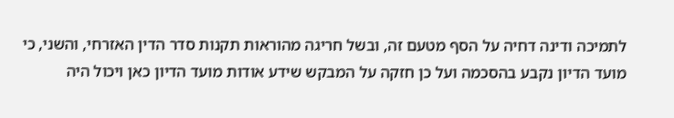לתמיכה ודינה דחיה על הסף מטעם זה, ובשל חריגה מהוראות תקנות סדר הדין האזרחי, והשני, כי מועד הדיון נקבע בהסכמה ועל כן חזקה על המבקש שידע אודות מועד הדיון כאן ויכול היה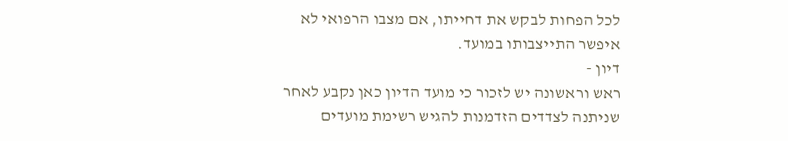לכל הפחות לבקש את דחייתו, אם מצבו הרפואי לא איפשר התייצבותו במועד.
דיון -
ראש וראשונה יש לזכור כי מועד הדיון כאן נקבע לאחר שניתנה לצדדים הזדמנות להגיש רשימת מועדים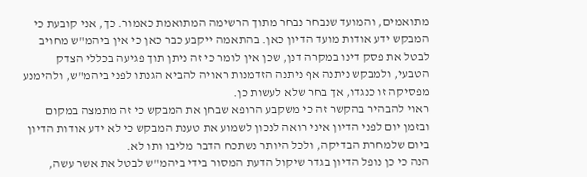מתואמים, והמועד שנבחר נבחר מתוך הרשימה המתואמת כאמור. כך, אני קובעת כי המבקש ידע אודות מועד הדיון כאן. בהתאמה ייקבע כבר כאן כי אין ביהמ"ש מחויב לבטל את פסק דינו במקרה דנן, שכן אין לומר כי זה ניתן תוך פגיעה בכללי הצדק הטבעי, ולמבקש ניתנה אף ניתנה הזדמנות ראויה להביא הגנתו לפני ביהמ"ש, ולהימנע מפסיקה זו כנגדו, אך בחר שלא לעשות כן.
ראוי להבהיר בהקשר זה כי משקבע הרופא שבחן את המבקש כי זה מתמצה במקום ובזמן יום לפני הדיון איני רואה לנכון לשמוע את טענת המבקש כי לא ידע אודות הדיון ביום שלמחרת הבדיקה, ולכל היותר נשתכח הדבר מליבו ותו לא.
הנה כי כן נופל הדיון בגדר שיקול הדעת המסור בידי ביהמ"ש לבטל את אשר עשה,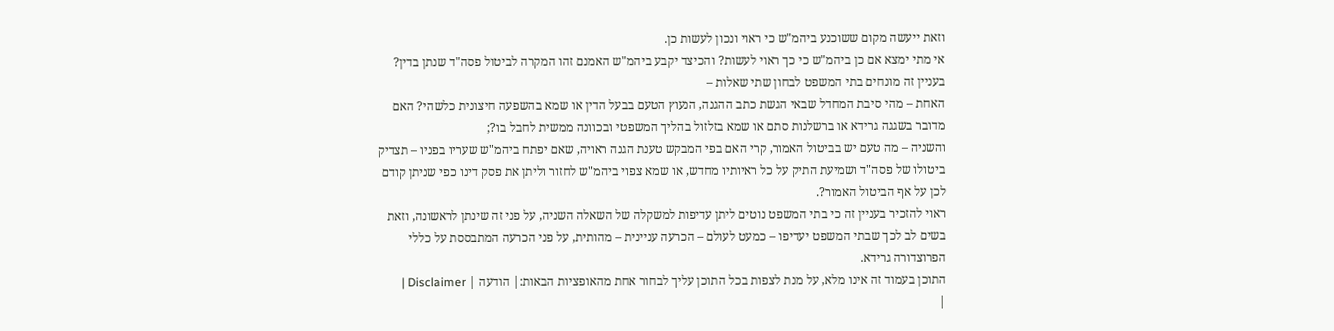וזאת ייעשה מקום ששוכנע ביהמ"ש כי ראוי ונכון לעשות כן.
אי מתי ימצא אם כן ביהמ"ש כי כך ראוי לעשות? והכיצד יקבע ביהמ"ש האמנם זהו המקרה לביטול פסה"ד שנתן בדין? בעניין זה מונחים בתי המשפט לבחון שתי שאלות –
האחת – מהי סיבת המחדל שבאי הגשת כתב ההגנה, הנעוץ הטעם בבעל הדין או שמא בהשפעה חיצונית כלשהי? האם מדובר בשגגה גרידא או ברשלנות סתם או שמא בזלזול בהליך המשפטי ובכוונה ממשית לחבל בו?;
והשניה – מה טעם יש בביטול האמור, קרי האם בפי המבקש טענת הגנה ראויה, שאם יפתח ביהמ"ש שעריו בפניו – תצדיק ביטולו של פסה"ד ושמיעת התיק על כל ראיותיו מחדש, או שמא צפוי ביהמ"ש לחזור וליתן את פסק דינו כפי שניתן קודם לכן על אף הביטול האמור?.
ראוי להזכיר בעניין זה כי בתי המשפט נוטים ליתן עדיפות למשקלה של השאלה השניה, על פני זה שינתן לראשונה, וזאת בשים לב לכך שבתי המשפט יעדיפו – כמעט לעולם – הכרעה עניינית – מהותית, על פני הכרעה המתבססת על כללי הפרוצדורה גרידא.
התוכן בעמוד זה אינו מלא, על מנת לצפות בכל התוכן עליך לבחור אחת מהאופציות הבאות:| הודעה | Disclaimer |
|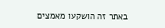באתר זה הושקעו מאמצים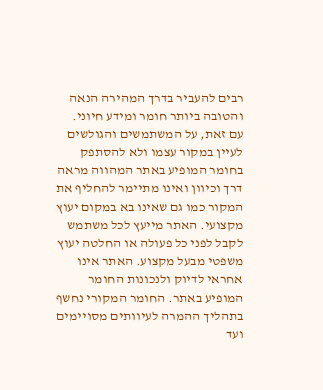רבים להעביר בדרך המהירה הנאה והטובה ביותר חומר ומידע חיוני. עם זאת, על המשתמשים והגולשים לעיין במקור עצמו ולא להסתפק בחומר המופיע באתר המהווה מראה דרך וכיוון ואינו מתיימר להחליף את המקור כמו גם שאינו בא במקום יעוץ מקצועי. האתר מייעץ לכל משתמש לקבל לפני כל פעולה או החלטה יעוץ משפטי מבעל מקצוע. האתר אינו אחראי לדיוק ולנכונות החומר המופיע באתר. החומר המקורי נחשף בתהליך ההמרה לעיוותים מסויימים ועד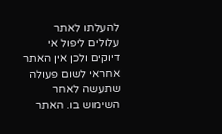להעלתו לאתר עלולים ליפול אי דיוקים ולכן אין האתר אחראי לשום פעולה שתעשה לאחר השימוש בו. האתר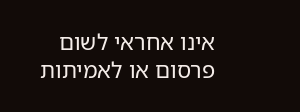אינו אחראי לשום פרסום או לאמיתות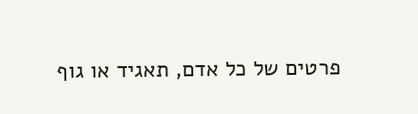פרטים של כל אדם, תאגיד או גוף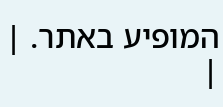המופיע באתר. |
|